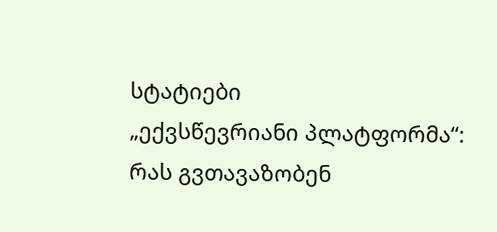სტატიები
„ექვსწევრიანი პლატფორმა“: რას გვთავაზობენ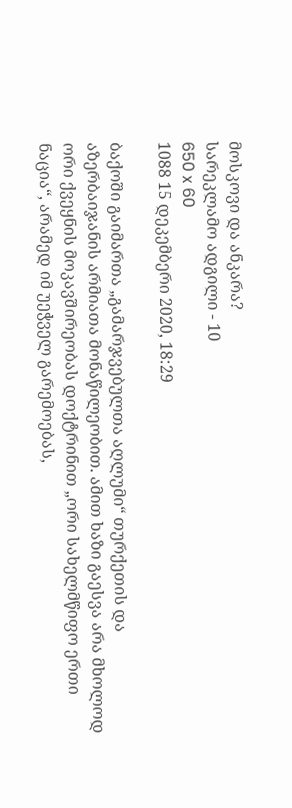მოსკოვი და ანკარა?
სარეკლამო ადგილი - 10
650 x 60
1088 15 დეკემბერი 2020, 18:29

ბაქოში გაიმართა „გამარჯვებულთა აღლუმი“ თურქეთის და აზერბაიჯანის არმიათა მონაწილეობით. ამით ხაზი გაესვა არა მხოლოდ ორი ქვეყნის მოკავშირეობას დოქტრინით „ორი სახელმწიფო ერთი ნაცია“, არამედ იმ უეჭველ გარემოებას,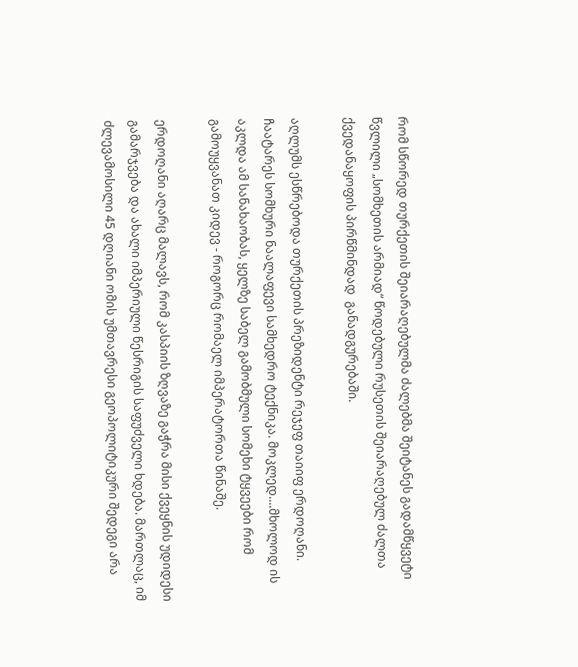რომ სწორედ თურქეთის შეიარაღებულმა ძალებმა შეიტანეს გადამწყვეტი წვლილი „სომხეთის არმიად“ წოდებული რუსეთის შეიარაღებულ ძალთა ქვედანაყოფის პირწმინდად  განადგურებაში.

აღლუმს ესწრებოდა თურქეთის პრეზიდენტი რეჯეფ თაიიფ ერდოღანი. ჩაატარეს სომხური ნაალაფევი სამხედრო ტექნიკა. მოკლედ....მხოლოდ ის აკლდა ამ სანახაობას, ყელზე საბელ გამობმული სომეხი ტყვეები რომ გამოუყვანათ კიდევ - როგორც რომაელ იმპერატორთა წინაშე.

ერდოღანი აღარც მალავს, რომ კასპიის ზღვაზე გაჭრა მისი ქვეყნის უდიდესი გამარჯვება და ახალი იმპერიული წესრიგის საფუძველი ხდება. მართლაც, იმ ძლევამოსილი 45 დღიანი ომის უმთავრესი გეოპოლიტიკური შედეგი არა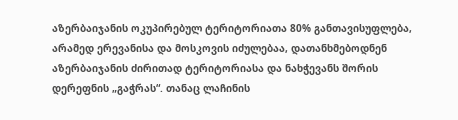აზერბაიჯანის ოკუპირებულ ტერიტორიათა 80% განთავისუფლება, არამედ ერევანისა და მოსკოვის იძულებაა, დათანხმებოდნენ აზერბაიჯანის ძირითად ტერიტორიასა და ნახჭევანს შორის დერეფნის „გაჭრას“. თანაც ლაჩინის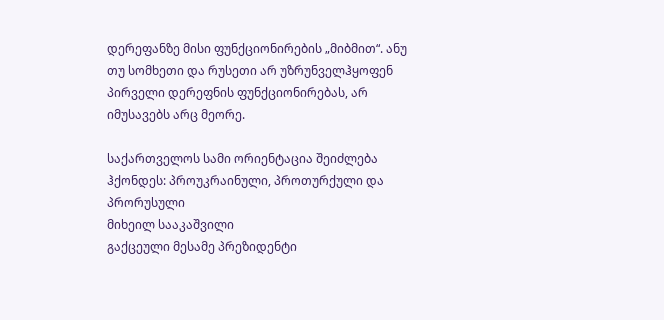დერეფანზე მისი ფუნქციონირების „მიბმით“. ანუ თუ სომხეთი და რუსეთი არ უზრუნველჰყოფენ პირველი დერეფნის ფუნქციონირებას, არ იმუსავებს არც მეორე.

საქართველოს სამი ორიენტაცია შეიძლება ჰქონდეს: პროუკრაინული, პროთურქული და პრორუსული
მიხეილ სააკაშვილი
გაქცეული მესამე პრეზიდენტი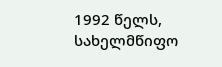1992 წელს, სახელმწიფო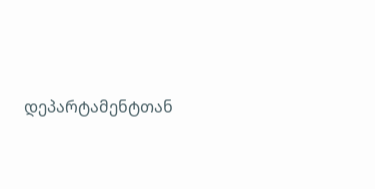დეპარტამენტთან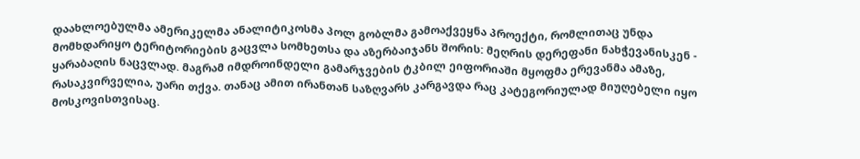დაახლოებულმა ამერიკელმა ანალიტიკოსმა პოლ გობლმა გამოაქვეყნა პროექტი, რომლითაც უნდა მომხდარიყო ტერიტორიების გაცვლა სომხეთსა და აზერბაიჯანს შორის: მეღრის დერეფანი ნახჭევანისკენ - ყარაბაღის ნაცვლად. მაგრამ იმდროინდელი გამარჯვების ტკბილ ეიფორიაში მყოფმა ერევანმა ამაზე, რასაკვირველია, უარი თქვა. თანაც ამით ირანთან საზღვარს კარგავდა რაც კატეგორიულად მიუღებელი იყო მოსკოვისთვისაც.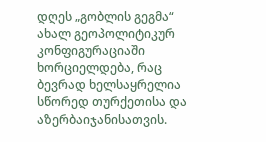დღეს „გობლის გეგმა“ ახალ გეოპოლიტიკურ კონფიგურაციაში ხორციელდება, რაც ბევრად ხელსაყრელია სწორედ თურქეთისა და აზერბაიჯანისათვის.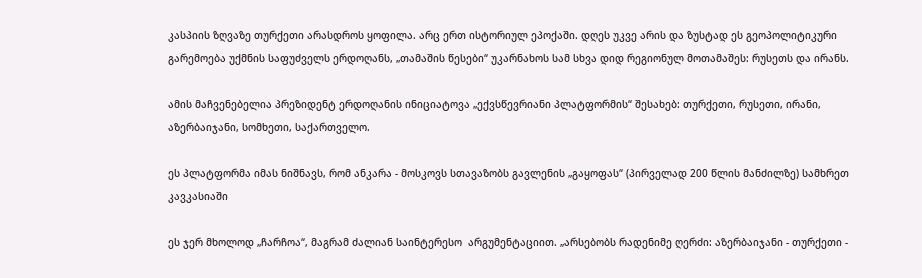კასპიის ზღვაზე თურქეთი არასდროს ყოფილა. არც ერთ ისტორიულ ეპოქაში. დღეს უკვე არის და ზუსტად ეს გეოპოლიტიკური გარემოება უქმნის საფუძველს ერდოღანს, „თამაშის წესები“ უკარნახოს სამ სხვა დიდ რეგიონულ მოთამაშეს: რუსეთს და ირანს.

ამის მაჩვენებელია პრეზიდენტ ერდოღანის ინიციატოვა „ექვსწევრიანი პლატფორმის“ შესახებ: თურქეთი, რუსეთი, ირანი, აზერბაიჯანი, სომხეთი, საქართველო.

ეს პლატფორმა იმას ნიშნავს, რომ ანკარა - მოსკოვს სთავაზობს გავლენის „გაყოფას“ (პირველად 200 წლის მანძილზე) სამხრეთ კავკასიაში

ეს ჯერ მხოლოდ „ჩარჩოა“, მაგრამ ძალიან საინტერესო  არგუმენტაციით. „არსებობს რადენიმე ღერძი: აზერბაიჯანი - თურქეთი -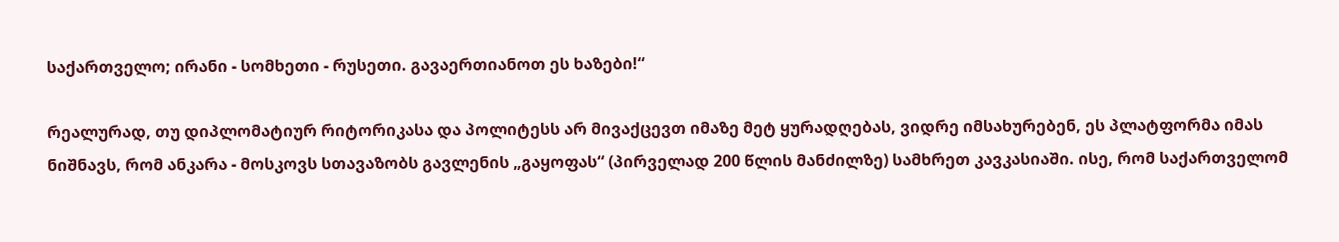საქართველო; ირანი - სომხეთი - რუსეთი. გავაერთიანოთ ეს ხაზები!“

რეალურად, თუ დიპლომატიურ რიტორიკასა და პოლიტესს არ მივაქცევთ იმაზე მეტ ყურადღებას, ვიდრე იმსახურებენ, ეს პლატფორმა იმას ნიშნავს, რომ ანკარა - მოსკოვს სთავაზობს გავლენის „გაყოფას“ (პირველად 200 წლის მანძილზე) სამხრეთ კავკასიაში. ისე, რომ საქართველომ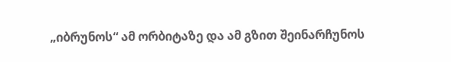„იბრუნოს“ ამ ორბიტაზე და ამ გზით შეინარჩუნოს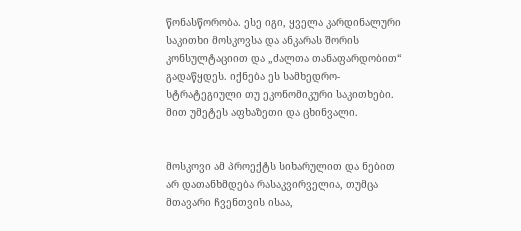წონასწორობა. ესე იგი, ყველა კარდინალური საკითხი მოსკოვსა და ანკარას შორის კონსულტაციით და „ძალთა თანაფარდობით“ გადაწყდეს. იქნება ეს სამხედრო-სტრატეგიული თუ ეკონომიკური საკითხები. მით უმეტეს აფხაზეთი და ცხინვალი.


მოსკოვი ამ პროექტს სიხარულით და ნებით არ დათანხმდება რასაკვირველია, თუმცა მთავარი ჩვენთვის ისაა,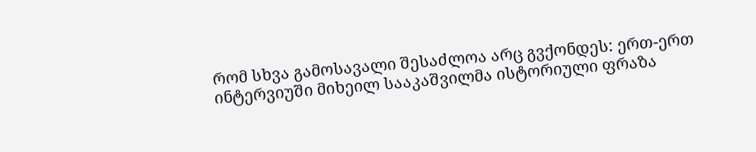რომ სხვა გამოსავალი შესაძლოა არც გვქონდეს: ერთ-ერთ ინტერვიუში მიხეილ სააკაშვილმა ისტორიული ფრაზა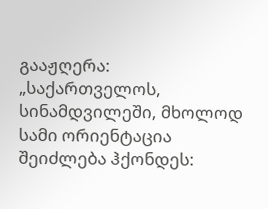გააჟღერა: „საქართველოს, სინამდვილეში, მხოლოდ სამი ორიენტაცია შეიძლება ჰქონდეს: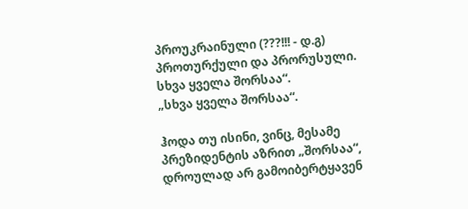პროუკრაინული (???!!! - დ.გ) პროთურქული და პრორუსული. სხვა ყველა შორსაა“.
„სხვა ყველა შორსაა“.

ჰოდა თუ ისინი, ვინც, მესამე პრეზიდენტის აზრით „შორსაა“, დროულად არ გამოიბერტყავენ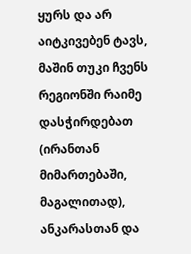ყურს და არ აიტკივებენ ტავს, მაშინ თუკი ჩვენს რეგიონში რაიმე დასჭირდებათ (ირანთან მიმართებაში, მაგალითად), ანკარასთან და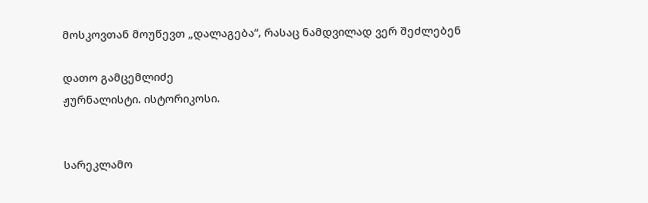მოსკოვთან მოუწევთ „დალაგება“, რასაც ნამდვილად ვერ შეძლებენ

დათო გამცემლიძე
ჟურნალისტი. ისტორიკოსი.


სარეკლამო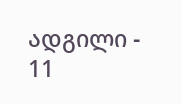ადგილი - 11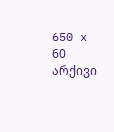650 x 60
არქივი